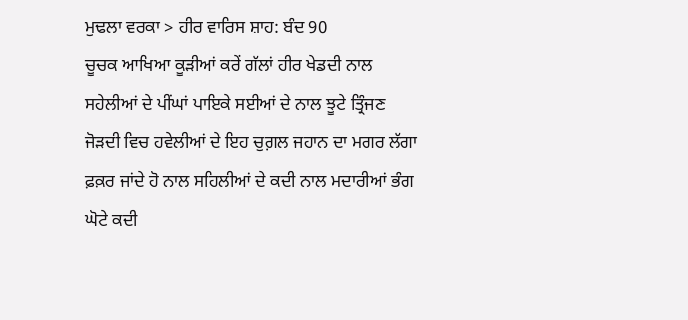ਮੁਢਲਾ ਵਰਕਾ > ਹੀਰ ਵਾਰਿਸ ਸ਼ਾਹ: ਬੰਦ 90
ਚੂਚਕ ਆਖਿਆ ਕੂੜੀਆਂ ਕਰੇਂ ਗੱਲਾਂ ਹੀਰ ਖੇਡਦੀ ਨਾਲ ਸਹੇਲੀਆਂ ਦੇ ਪੀਂਘਾਂ ਪਾਇਕੇ ਸਈਆਂ ਦੇ ਨਾਲ ਝੂਟੇ ਤ੍ਰਿੰਜਣ ਜੋੜਦੀ ਵਿਚ ਹਵੇਲੀਆਂ ਦੇ ਇਹ ਚੁਗ਼ਲ ਜਹਾਨ ਦਾ ਮਗਰ ਲੱਗਾ ਫ਼ਕ਼ਰ ਜਾਂਦੇ ਹੋ ਨਾਲ ਸਹਿਲੀਆਂ ਦੇ ਕਦੀ ਨਾਲ ਮਦਾਰੀਆਂ ਭੰਗ ਘੋਟੇ ਕਦੀ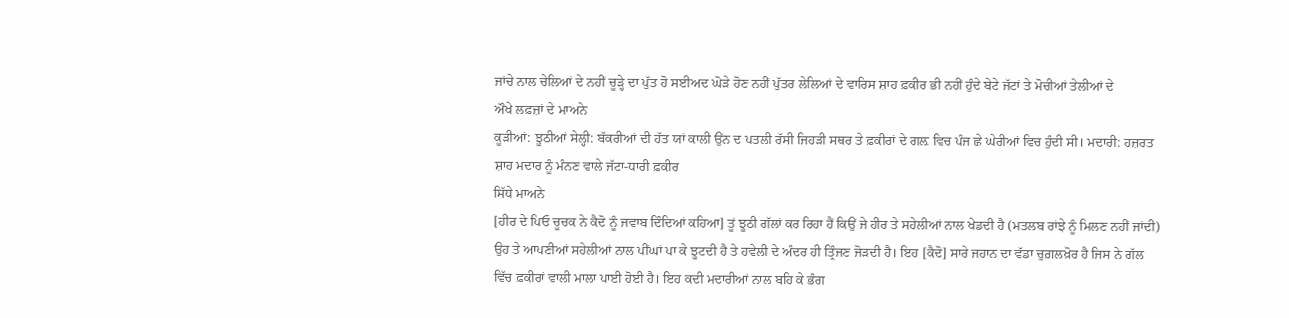ਜਾਂਚੇ ਨਾਲ ਚੇਲਿਆਂ ਦੇ ਨਹੀਂ ਚੂੜ੍ਹੇ ਦਾ ਪੁੱਤ ਹੋ ਸਈਅਦ ਘੋੜੇ ਹੋਣ ਨਹੀਂ ਪੁੱਤਰ ਲੇਲਿਆਂ ਦੇ ਵਾਰਿਸ ਸ਼ਾਹ ਫ਼ਕੀਰ ਭੀ ਨਹੀਂ ਹੁੰਦੇ ਬੇਟੇ ਜੱਟਾਂ ਤੇ ਮੋਚੀਆਂ ਤੇਲੀਆਂ ਦੇ
ਔਖੇ ਲਫ਼ਜ਼ਾਂ ਦੇ ਮਾਅਨੇ
ਕੂੜੀਆਂ: ਝੂਠੀਆਂ ਸੇਲ੍ਹੀ: ਬੱਕਰੀਆਂ ਦੀ ਹੱਤ ਯਾਂ ਕਾਲੀ ਉਂਨ ਦ ਪਤਲੀ ਰੱਸੀ ਜਿਹੜੀ ਸਥਰ ਤੇ ਫ਼ਕੀਰਾਂ ਦੇ ਗਲ਼ ਵਿਚ ਪੰਜ ਛੇ ਘੇਰੀਆਂ ਵਿਚ ਹੁੰਦੀ ਸੀ। ਮਦਾਰੀ: ਹਜ਼ਰਤ ਸ਼ਾਹ ਮਦਾਰ ਨੂੰ ਮੰਨਣ ਵਾਲੇ ਜੱਟਾ-ਧਾਰੀ ਫ਼ਕੀਰ
ਸਿੱਧੇ ਮਾਅਨੇ
[ਹੀਰ ਦੇ ਪਿਓ ਚੂਚਕ ਨੇ ਕੈਦੋ ਨੂੰ ਜਵਾਬ ਦਿੰਦਿਆਂ ਕਹਿਆ] ਤੂਂ ਝੂਠੀ ਗੱਲਾਂ ਕਰ ਰਿਹਾ ਹੈਂ ਕਿਉਂ ਜੇ ਹੀਰ ਤੇ ਸਹੇਲੀਆਂ ਨਾਲ ਖੇਡਦੀ ਹੈ (ਮਤਲਬ ਰਾਂਝੇ ਨੂੰ ਮਿਲਣ ਨਹੀਂ ਜਾਂਦੀ) ਉਹ ਤੇ ਆਪਣੀਆਂ ਸਹੇਲੀਆਂ ਨਾਲ ਪੀਂਘਾਂ ਪਾ ਕੇ ਝੂਟਦੀ ਹੈ ਤੇ ਹਵੇਲੀ ਦੇ ਅੰਦਰ ਹੀ ਤ੍ਰਿੰਜਣ ਜੋੜਦੀ ਹੈ। ਇਹ [ਕੈਦੋ] ਸਾਰੇ ਜਹਾਨ ਦਾ ਵੱਡਾ ਚੁਗ਼ਲਖ਼ੋਰ ਹੈ ਜਿਸ ਨੇ ਗੱਲ ਵਿੱਚ ਫ਼ਕੀਰਾਂ ਵਾਲੀ ਮਾਲਾ ਪਾਈ ਹੋਈ ਹੈ। ਇਹ ਕਦੀ ਮਦਾਰੀਆਂ ਨਾਲ ਬਹਿ ਕੇ ਭੰਗ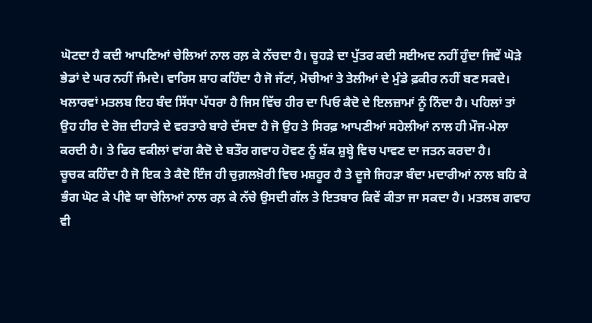ਘੋਟਦਾ ਹੈ ਕਦੀ ਆਪਣਿਆਂ ਚੇਲਿਆਂ ਨਾਲ ਰਲ਼ ਕੇ ਨੱਚਦਾ ਹੈ। ਚੂਹੜੇ ਦਾ ਪੁੱਤਰ ਕਦੀ ਸਈਅਦ ਨਹੀਂ ਹੁੰਦਾ ਜਿਵੇਂ ਘੋੜੇ ਭੇਡਾਂ ਦੇ ਘਰ ਨਹੀਂ ਜੰਮਦੇ। ਵਾਰਿਸ ਸ਼ਾਹ ਕਹਿੰਦਾ ਹੈ ਜੋ ਜੱਟਾਂ, ਮੋਚੀਆਂ ਤੇ ਤੇਲੀਆਂ ਦੇ ਮੁੰਡੇ ਫ਼ਕੀਰ ਨਹੀਂ ਬਣ ਸਕਦੇ।
ਖਲਾਰਵਾਂ ਮਤਲਬ ਇਹ ਬੰਦ ਸਿੱਧਾ ਪੱਧਰਾ ਹੈ ਜਿਸ ਵਿੱਚ ਹੀਰ ਦਾ ਪਿਓ ਕੈਦੋ ਦੇ ਇਲਜ਼ਾਮਾਂ ਨੂੰ ਨਿੰਦਾ ਹੈ। ਪਹਿਲਾਂ ਤਾਂ ਉਹ ਹੀਰ ਦੇ ਰੋਜ਼ ਦੀਹਾੜੇ ਦੇ ਵਰਤਾਰੇ ਬਾਰੇ ਦੱਸਦਾ ਹੈ ਜੋ ਉਹ ਤੇ ਸਿਰਫ਼ ਆਪਣੀਆਂ ਸਹੇਲੀਆਂ ਨਾਲ ਹੀ ਮੌਜ-ਮੇਲਾ ਕਰਦੀ ਹੈ। ਤੇ ਫਿਰ ਵਕੀਲਾਂ ਵਾਂਗ ਕੈਦੋ ਦੇ ਬਤੌਰ ਗਵਾਹ ਹੋਵਣ ਨੂੰ ਸ਼ੱਕ ਸ਼ੁਬ੍ਹੇ ਵਿਚ ਪਾਵਣ ਦਾ ਜਤਨ ਕਰਦਾ ਹੈ।
ਚੂਚਕ ਕਹਿੰਦਾ ਹੈ ਜੋ ਇਕ ਤੇ ਕੈਦੋ ਇੰਜ ਹੀ ਚੁਗ਼ਲਖ਼ੋਰੀ ਵਿਚ ਮਸ਼ਹੂਰ ਹੈ ਤੇ ਦੂਜੇ ਜਿਹੜਾ ਬੰਦਾ ਮਦਾਰੀਆਂ ਨਾਲ ਬਹਿ ਕੇ ਭੰਗ ਘੋਟ ਕੇ ਪੀਵੇ ਯਾ ਚੇਲਿਆਂ ਨਾਲ ਰਲ਼ ਕੇ ਨੱਚੇ ਉਸਦੀ ਗੱਲ ਤੇ ਇਤਬਾਰ ਕਿਵੇਂ ਕੀਤਾ ਜਾ ਸਕਦਾ ਹੈ। ਮਤਲਬ ਗਵਾਹ ਵੀ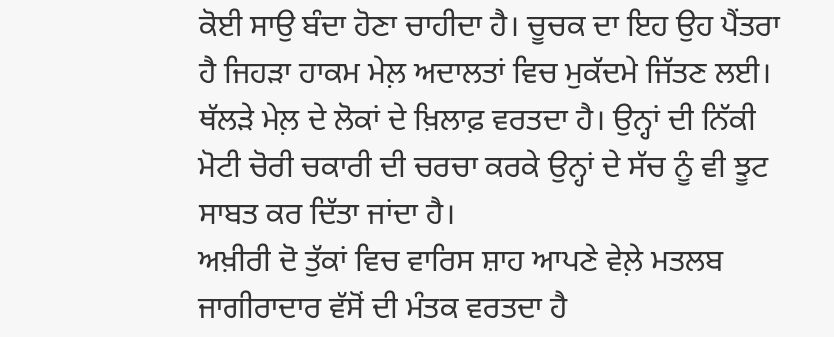ਕੋਈ ਸਾਉ ਬੰਦਾ ਹੋਣਾ ਚਾਹੀਦਾ ਹੈ। ਚੂਚਕ ਦਾ ਇਹ ਉਹ ਪੈਂਤਰਾ ਹੈ ਜਿਹੜਾ ਹਾਕਮ ਮੇਲ਼ ਅਦਾਲਤਾਂ ਵਿਚ ਮੁਕੱਦਮੇ ਜਿੱਤਣ ਲਈ। ਥੱਲੜੇ ਮੇਲ਼ ਦੇ ਲੋਕਾਂ ਦੇ ਖ਼ਿਲਾਫ਼ ਵਰਤਦਾ ਹੈ। ਉਨ੍ਹਾਂ ਦੀ ਨਿੱਕੀ ਮੋਟੀ ਚੋਰੀ ਚਕਾਰੀ ਦੀ ਚਰਚਾ ਕਰਕੇ ਉਨ੍ਹਾਂ ਦੇ ਸੱਚ ਨੂੰ ਵੀ ਝੂਟ ਸਾਬਤ ਕਰ ਦਿੱਤਾ ਜਾਂਦਾ ਹੈ।
ਅਖ਼ੀਰੀ ਦੋ ਤੁੱਕਾਂ ਵਿਚ ਵਾਰਿਸ ਸ਼ਾਹ ਆਪਣੇ ਵੇਲ਼ੇ ਮਤਲਬ ਜਾਗੀਰਾਦਾਰ ਵੱਸੋਂ ਦੀ ਮੰਤਕ ਵਰਤਦਾ ਹੈ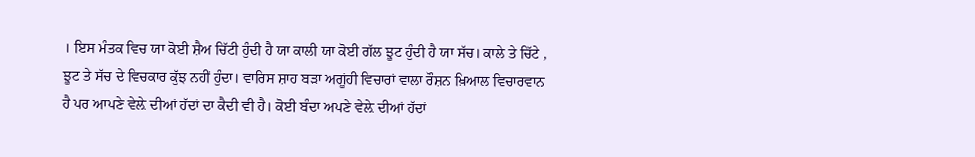। ਇਸ ਮੰਤਕ ਵਿਚ ਯਾ ਕੋਈ ਸ਼ੈਅ ਚਿੱਟੀ ਹੁੰਦੀ ਹੈ ਯਾ ਕਾਲੀ ਯਾ ਕੋਈ ਗੱਲ ਝੂਟ ਹੁੰਦੀ ਹੈ ਯਾ ਸੱਚ। ਕਾਲੇ ਤੇ ਚਿੱਟੇ , ਝੂਟ ਤੇ ਸੱਚ ਦੇ ਵਿਚਕਾਰ ਕੁੱਝ ਨਹੀਂ ਹੁੰਦਾ। ਵਾਰਿਸ ਸ਼ਾਹ ਬੜਾ ਅਗੂਂਹੀ ਵਿਚਾਰਾਂ ਵਾਲਾ ਰੌਸ਼ਨ ਖ਼ਿਆਲ ਵਿਚਾਰਵਾਨ ਹੈ ਪਰ ਆਪਣੇ ਵੇਲ਼ੇ ਦੀਆਂ ਹੱਦਾਂ ਦਾ ਕੈਦੀ ਵੀ ਹੈ। ਕੋਈ ਬੰਦਾ ਅਪਣੇ ਵੇਲ਼ੇ ਦੀਆਂ ਹੱਦਾਂ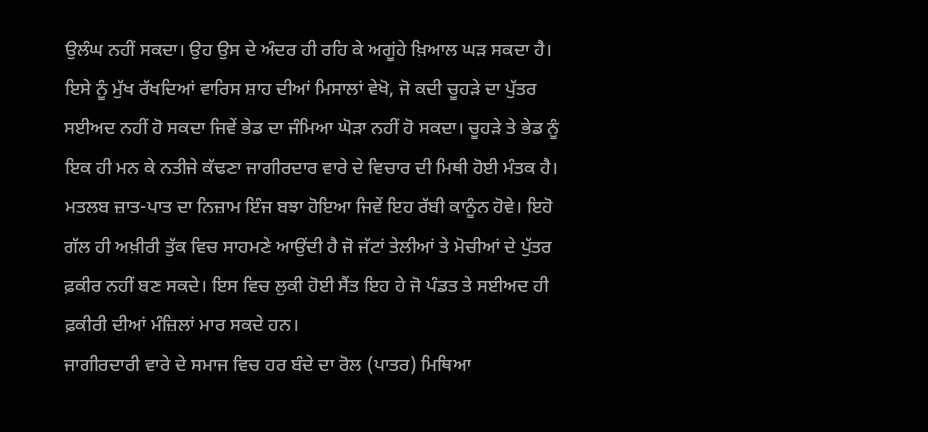ਉਲੰਘ ਨਹੀਂ ਸਕਦਾ। ਉਹ ਉਸ ਦੇ ਅੰਦਰ ਹੀ ਰਹਿ ਕੇ ਅਗੂਂਹੇ ਖ਼ਿਆਲ ਘੜ ਸਕਦਾ ਹੈ।
ਇਸੇ ਨੂੰ ਮੁੱਖ ਰੱਖਦਿਆਂ ਵਾਰਿਸ ਸ਼ਾਹ ਦੀਆਂ ਮਿਸਾਲਾਂ ਵੇਖੋ, ਜੋ ਕਦੀ ਚੂਹੜੇ ਦਾ ਪੁੱਤਰ ਸਈਅਦ ਨਹੀਂ ਹੋ ਸਕਦਾ ਜਿਵੇਂ ਭੇਡ ਦਾ ਜੰਮਿਆ ਘੋੜਾ ਨਹੀਂ ਹੋ ਸਕਦਾ। ਚੂਹੜੇ ਤੇ ਭੇਡ ਨੂੰ ਇਕ ਹੀ ਮਨ ਕੇ ਨਤੀਜੇ ਕੱਢਣਾ ਜਾਗੀਰਦਾਰ ਵਾਰੇ ਦੇ ਵਿਚਾਰ ਦੀ ਮਿਥੀ ਹੋਈ ਮੰਤਕ ਹੈ। ਮਤਲਬ ਜ਼ਾਤ-ਪਾਤ ਦਾ ਨਿਜ਼ਾਮ ਇੰਜ ਬਝਾ ਹੋਇਆ ਜਿਵੇਂ ਇਹ ਰੱਬੀ ਕਾਨੂੰਨ ਹੋਵੇ। ਇਹੋ ਗੱਲ ਹੀ ਅਖ਼ੀਰੀ ਤੁੱਕ ਵਿਚ ਸਾਹਮਣੇ ਆਉਂਦੀ ਹੈ ਜੋ ਜੱਟਾਂ ਤੇਲੀਆਂ ਤੇ ਮੋਚੀਆਂ ਦੇ ਪੁੱਤਰ ਫ਼ਕੀਰ ਨਹੀਂ ਬਣ ਸਕਦੇ। ਇਸ ਵਿਚ ਲੁਕੀ ਹੋਈ ਸੈਂਤ ਇਹ ਹੇ ਜੋ ਪੰਡਤ ਤੇ ਸਈਅਦ ਹੀ ਫ਼ਕੀਰੀ ਦੀਆਂ ਮੰਜ਼ਿਲਾਂ ਮਾਰ ਸਕਦੇ ਹਨ।
ਜਾਗੀਰਦਾਰੀ ਵਾਰੇ ਦੇ ਸਮਾਜ ਵਿਚ ਹਰ ਬੰਦੇ ਦਾ ਰੋਲ (ਪਾਤਰ) ਮਿਥਿਆ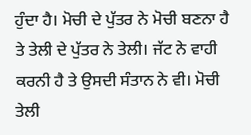ਹੁੰਦਾ ਹੈ। ਮੋਚੀ ਦੇ ਪੁੱਤਰ ਨੇ ਮੋਚੀ ਬਣਨਾ ਹੈ ਤੇ ਤੇਲੀ ਦੇ ਪੁੱਤਰ ਨੇ ਤੇਲੀ। ਜੱਟ ਨੇ ਵਾਹੀ ਕਰਨੀ ਹੈ ਤੇ ਉਸਦੀ ਸੰਤਾਨ ਨੇ ਵੀ। ਮੋਚੀ ਤੇਲੀ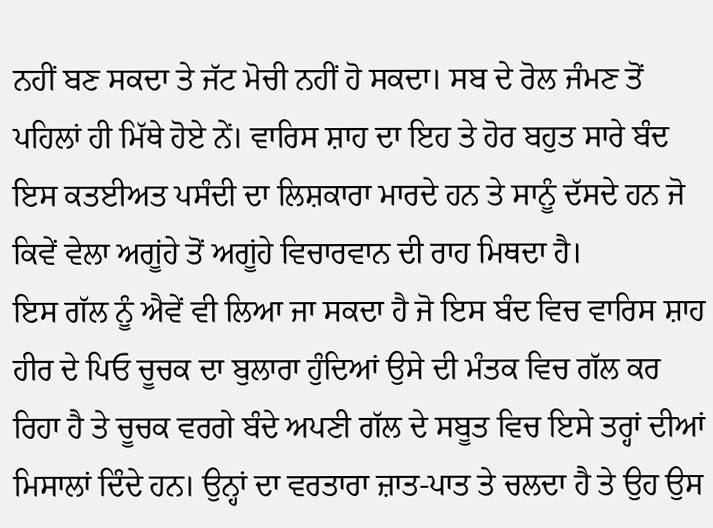ਨਹੀਂ ਬਣ ਸਕਦਾ ਤੇ ਜੱਟ ਮੋਚੀ ਨਹੀਂ ਹੋ ਸਕਦਾ। ਸਬ ਦੇ ਰੋਲ ਜੰਮਣ ਤੋਂ ਪਹਿਲਾਂ ਹੀ ਮਿੱਥੇ ਹੋਏ ਨੇਂ। ਵਾਰਿਸ ਸ਼ਾਹ ਦਾ ਇਹ ਤੇ ਹੋਰ ਬਹੁਤ ਸਾਰੇ ਬੰਦ ਇਸ ਕਤਈਅਤ ਪਸੰਦੀ ਦਾ ਲਿਸ਼ਕਾਰਾ ਮਾਰਦੇ ਹਨ ਤੇ ਸਾਨੂੰ ਦੱਸਦੇ ਹਨ ਜੋ ਕਿਵੇਂ ਵੇਲਾ ਅਗੂਂਹੇ ਤੋਂ ਅਗੂਂਹੇ ਵਿਚਾਰਵਾਨ ਦੀ ਰਾਹ ਮਿਥਦਾ ਹੈ।
ਇਸ ਗੱਲ ਨੂੰ ਐਵੇਂ ਵੀ ਲਿਆ ਜਾ ਸਕਦਾ ਹੈ ਜੋ ਇਸ ਬੰਦ ਵਿਚ ਵਾਰਿਸ ਸ਼ਾਹ ਹੀਰ ਦੇ ਪਿਓ ਚੂਚਕ ਦਾ ਬੁਲਾਰਾ ਹੁੰਦਿਆਂ ਉਸੇ ਦੀ ਮੰਤਕ ਵਿਚ ਗੱਲ ਕਰ ਰਿਹਾ ਹੈ ਤੇ ਚੂਚਕ ਵਰਗੇ ਬੰਦੇ ਅਪਣੀ ਗੱਲ ਦੇ ਸਬੂਤ ਵਿਚ ਇਸੇ ਤਰ੍ਹਾਂ ਦੀਆਂ ਮਿਸਾਲਾਂ ਦਿੰਦੇ ਹਨ। ਉਨ੍ਹਾਂ ਦਾ ਵਰਤਾਰਾ ਜ਼ਾਤ-ਪਾਤ ਤੇ ਚਲਦਾ ਹੈ ਤੇ ਉਹ ਉਸ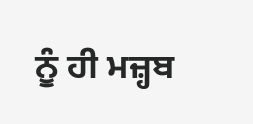ਨੂੰ ਹੀ ਮਜ਼੍ਹਬ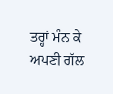ਤਰ੍ਹਾਂ ਮੰਨ ਕੇ ਅਪਣੀ ਗੱਲ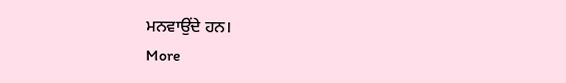ਮਨਵਾਉਂਦੇ ਹਨ।
More